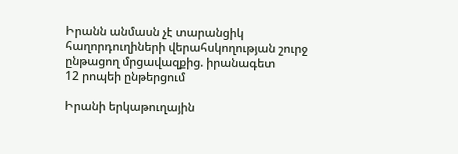Իրանն անմասն չէ տարանցիկ հաղորդուղիների վերահսկողության շուրջ ընթացող մրցավազքից. իրանագետ
12 րոպեի ընթերցում

Իրանի երկաթուղային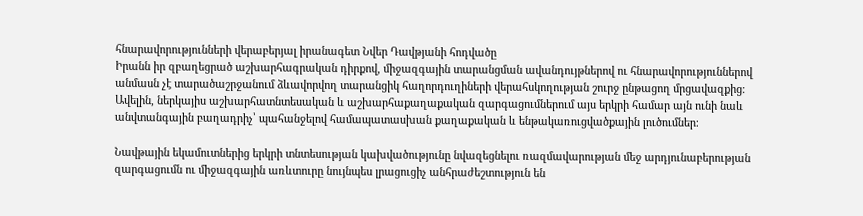հնարավորությունների վերաբերյալ իրանագետ Նվեր Դավթյանի հոդվածը
Իրանն իր զբաղեցրած աշխարհագրական դիրքով, միջազգային տարանցման ավանդույթներով ու հնարավորություններով անմասն չէ տարածաշրջանում ձևավորվող տարանցիկ հաղորդուղիների վերահսկողության շուրջ ընթացող մրցավազքից։ Ավելին, ներկայիս աշխարհատնտեսական և աշխարհաքաղաքական զարգացումներում այս երկրի համար այն ունի նաև անվտանգային բաղադրիչ՝ պահանջելով համապատասխան քաղաքական և ենթակառուցվածքային լուծումներ։

Նավթային եկամուտներից երկրի տնտեսության կախվածությունը նվազեցնելու ռազմավարության մեջ արդյունաբերության զարգացումն ու միջազգային առևտուրը նույնպես լրացուցիչ անհրաժեշտություն են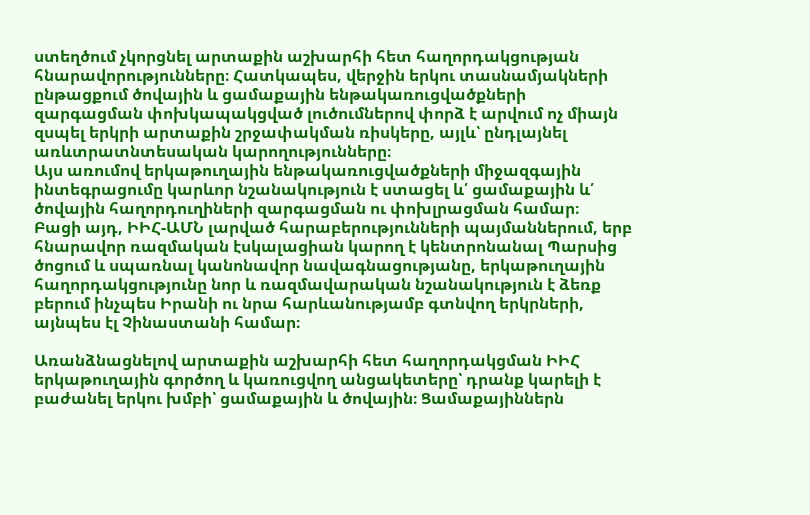ստեղծում չկորցնել արտաքին աշխարհի հետ հաղորդակցության հնարավորությունները։ Հատկապես, վերջին երկու տասնամյակների ընթացքում ծովային և ցամաքային ենթակառուցվածքների զարգացման փոխկապակցված լուծումներով փորձ է արվում ոչ միայն զսպել երկրի արտաքին շրջափակման ռիսկերը, այլև՝ ընդլայնել առևտրատնտեսական կարողությունները։
Այս առումով երկաթուղային ենթակառուցվածքների միջազգային ինտեգրացումը կարևոր նշանակություն է ստացել և՛ ցամաքային և՛ ծովային հաղորդուղիների զարգացման ու փոխլրացման համար։
Բացի այդ, ԻԻՀ-ԱՄՆ լարված հարաբերությունների պայմաններում, երբ հնարավոր ռազմական էսկալացիան կարող է կենտրոնանալ Պարսից ծոցում և սպառնալ կանոնավոր նավագնացությանը, երկաթուղային հաղորդակցությունը նոր և ռազմավարական նշանակություն է ձեռք բերում ինչպես Իրանի ու նրա հարևանությամբ գտնվող երկրների, այնպես էլ Չինաստանի համար։

Առանձնացնելով արտաքին աշխարհի հետ հաղորդակցման ԻԻՀ երկաթուղային գործող և կառուցվող անցակետերը՝ դրանք կարելի է բաժանել երկու խմբի՝ ցամաքային և ծովային։ Ցամաքայիններն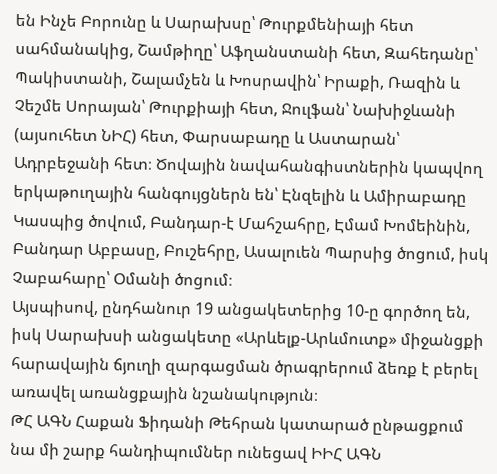են Ինչե Բորունը և Սարախսը՝ Թուրքմենիայի հետ սահմանակից, Շամթիղը՝ Աֆղանստանի հետ, Զահեդանը՝ Պակիստանի, Շալամչեն և Խոսրավին՝ Իրաքի, Ռազին և Չեշմե Սորայան՝ Թուրքիայի հետ, Ջուլֆան՝ Նախիջևանի (այսուհետ ՆԻՀ) հետ, Փարսաբադը և Աստարան՝ Ադրբեջանի հետ։ Ծովային նավահանգիստներին կապվող երկաթուղային հանգույցներն են՝ Էնզելին և Ամիրաբադը Կասպից ծովում, Բանդար-է Մահշահրը, Էմամ Խոմեինին, Բանդար Աբբասը, Բուշեհրը, Ասալուեն Պարսից ծոցում, իսկ Չաբահարը՝ Օմանի ծոցում։
Այսպիսով, ընդհանուր 19 անցակետերից 10-ը գործող են, իսկ Սարախսի անցակետը «Արևելք-Արևմուտք» միջանցքի հարավային ճյուղի զարգացման ծրագրերում ձեռք է բերել առավել առանցքային նշանակություն։
ԹՀ ԱԳՆ Հաքան Ֆիդանի Թեհրան կատարած ընթացքում նա մի շարք հանդիպումներ ունեցավ ԻԻՀ ԱԳՆ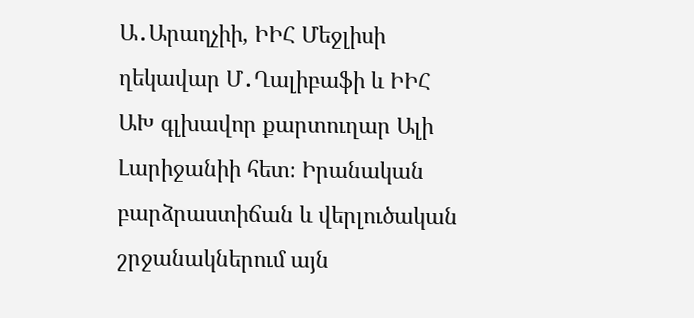Ա․Արաղչիի, ԻԻՀ Մեջլիսի ղեկավար Մ․Ղալիբաֆի և ԻԻՀ ԱԽ գլխավոր քարտուղար Ալի Լարիջանիի հետ։ Իրանական բարձրաստիճան և վերլուծական շրջանակներում այն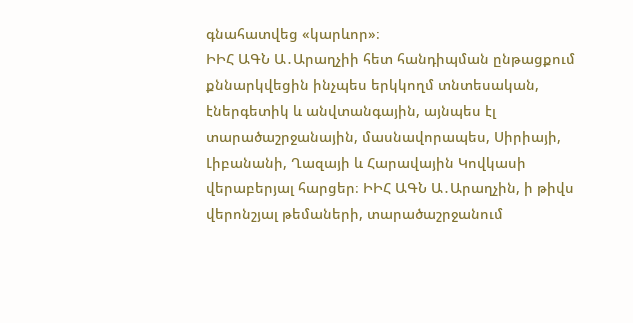գնահատվեց «կարևոր»։
ԻԻՀ ԱԳՆ Ա․Արաղչիի հետ հանդիպման ընթացքում քննարկվեցին ինչպես երկկողմ տնտեսական, էներգետիկ և անվտանգային, այնպես էլ տարածաշրջանային, մասնավորապես, Սիրիայի, Լիբանանի, Ղազայի և Հարավային Կովկասի վերաբերյալ հարցեր։ ԻԻՀ ԱԳՆ Ա․Արաղչին, ի թիվս վերոնշյալ թեմաների, տարածաշրջանում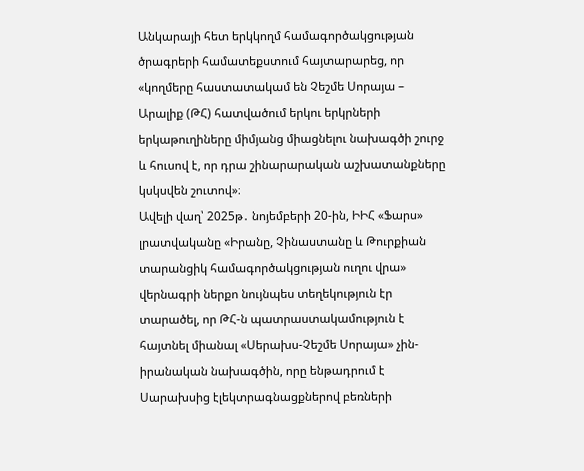Անկարայի հետ երկկողմ համագործակցության ծրագրերի համատեքստում հայտարարեց, որ «կողմերը հաստատակամ են Չեշմե Սորայա – Արալիք (ԹՀ) հատվածում երկու երկրների երկաթուղիները միմյանց միացնելու նախագծի շուրջ և հուսով է, որ դրա շինարարական աշխատանքները կսկսվեն շուտով»։
Ավելի վաղ՝ 2025թ․ նոյեմբերի 20-ին, ԻԻՀ «Ֆարս» լրատվականը «Իրանը, Չինաստանը և Թուրքիան տարանցիկ համագործակցության ուղու վրա» վերնագրի ներքո նույնպես տեղեկություն էր տարածել, որ ԹՀ-ն պատրաստակամություն է հայտնել միանալ «Սերախս-Չեշմե Սորայա» չին-իրանական նախագծին, որը ենթադրում է Սարախսից էլեկտրագնացքներով բեռների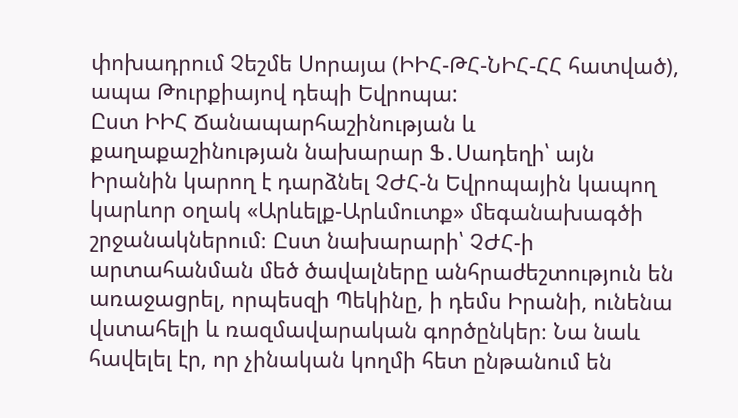փոխադրում Չեշմե Սորայա (ԻԻՀ-ԹՀ-ՆԻՀ-ՀՀ հատված), ապա Թուրքիայով դեպի Եվրոպա:
Ըստ ԻԻՀ Ճանապարհաշինության և քաղաքաշինության նախարար Ֆ․Սադեղի՝ այն Իրանին կարող է դարձնել ՉԺՀ-ն Եվրոպային կապող կարևոր օղակ «Արևելք-Արևմուտք» մեգանախագծի շրջանակներում։ Ըստ նախարարի՝ ՉԺՀ-ի արտահանման մեծ ծավալները անհրաժեշտություն են առաջացրել, որպեսզի Պեկինը, ի դեմս Իրանի, ունենա վստահելի և ռազմավարական գործընկեր։ Նա նաև հավելել էր, որ չինական կողմի հետ ընթանում են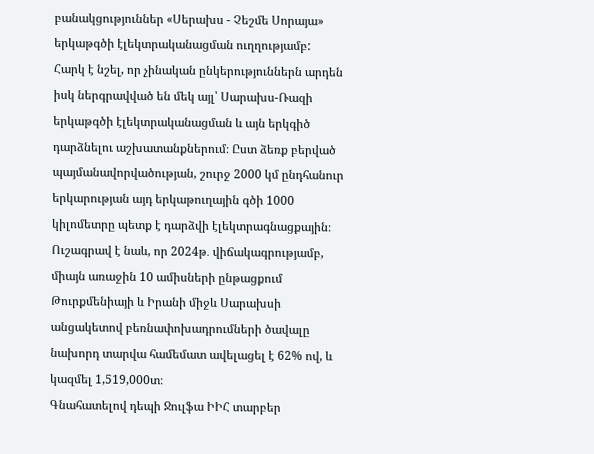բանակցություններ «Սերախս - Չեշմե Սորայա» երկաթգծի էլեկտրականացման ուղղությամբ:
Հարկ է նշել, որ չինական ընկերություններն արդեն իսկ ներգրավված են մեկ այլ՝ Սարախս-Ռազի երկաթգծի էլեկտրականացման և այն երկգիծ դարձնելու աշխատանքներում։ Ըստ ձեռք բերված պայմանավորվածության, շուրջ 2000 կմ ընդհանուր երկարության այդ երկաթուղային գծի 1000 կիլոմետրը պետք է դարձվի էլեկտրագնացքային։ Ուշագրավ է նաև, որ 2024թ․ վիճակագրությամբ, միայն առաջին 10 ամիսների ընթացքում Թուրքմենիայի և Իրանի միջև Սարախսի անցակետով բեռնափոխադրումների ծավալը նախորդ տարվա համեմատ ավելացել է 62% ով, և կազմել 1,519,000տ։
Գնահատելով դեպի Ջուլֆա ԻԻՀ տարբեր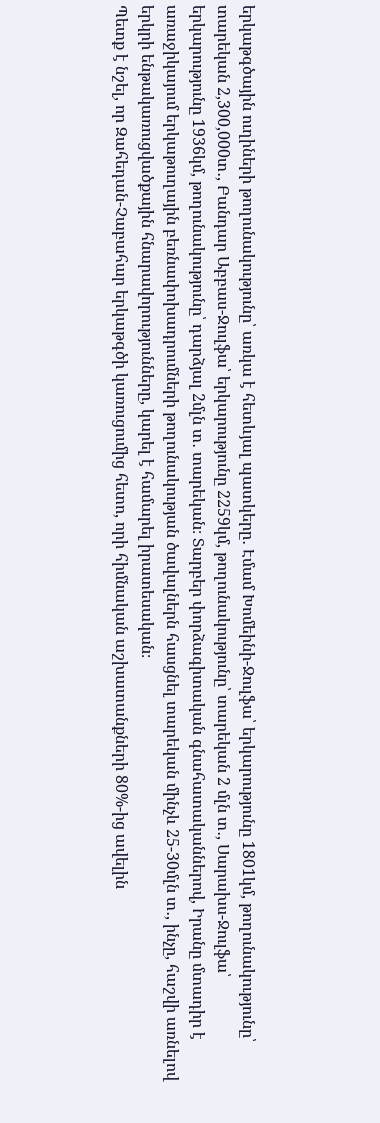երկաթգծային ուղիների թողունակությունը՝ առկա է հետևյալ պատկերը․ Էմամ Խոմեինի-Ջուլֆա՝ երկարությունը 1801կմ, թողունակությունը՝ տարեկան 2,300,000տ․, Բանդար Աբբաս-Ջուլֆա՝ երկարությունը 2259կմ, թողունակությունը՝ տարեկան 2 մլն տ․, Սարախս-Ջուլֆա՝ երկարությունը 1936կմ, թողունակությունը՝ դարձյալ 2մլն տ․ տարեկան։ Տարբեր փորձագիտական գնահատականներով, Իրանը մտադիր է առաջիկայում երկաթուղային բեռնափոխադրումների թողունակության ծավալներն հասցնել տարեկան մինչև 25-30մլն տ․, ինչը, հաշվի առնելով երկրի ենթակառուցվածքային հնարավորությունները, կարել է համարել իրատեսական։
Պետք է նշել, որ Զահեդան-Չաբահար երկաթգծի կառուցումից հետո, որի հիմնական աշխատանքների 80%-ից ավելին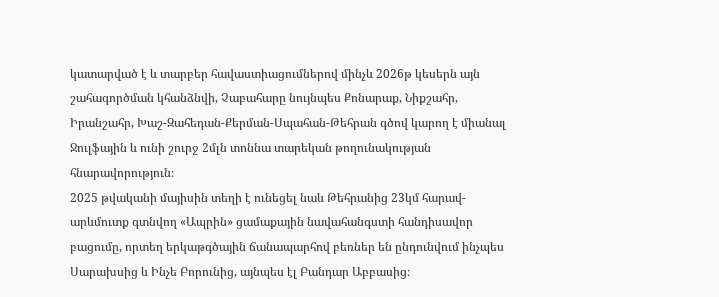կատարված է և տարբեր հավաստիացումներով մինչև 2026թ կեսերն այն շահագործման կհանձնվի, Չաբահարը նույնպես Քոնարաք, Նիքշահր, Իրանշահր, Խաշ-Զահեդան-Քերման-Սպահան-Թեհրան գծով կարող է միանալ Ջուլֆային և ունի շուրջ 2մլն տոննա տարեկան թողունակության հնարավորություն։
2025 թվականի մայիսին տեղի է ունեցել նաև Թեհրանից 23կմ հարավ-արևմուտք գտնվող «Ապրին» ցամաքային նավահանգստի հանդիսավոր բացումը, որտեղ երկաթգծային ճանապարհով բեռներ են ընդունվում ինչպես Սարախսից և Ինչե Բորունից, այնպես էլ Բանդար Աբբասից։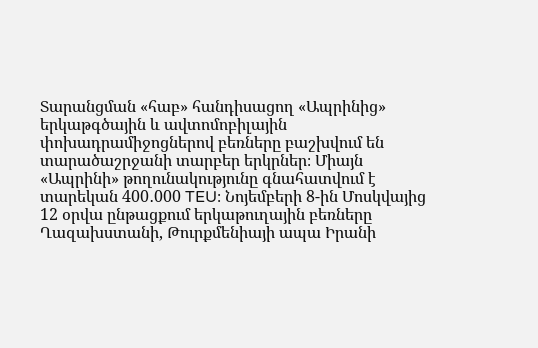Տարանցման «հաբ» հանդիսացող «Ապրինից» երկաթգծային և ավտոմոբիլային փոխադրամիջոցներով բեռները բաշխվում են տարածաշրջանի տարբեր երկրներ։ Միայն «Ապրինի» թողունակությունը գնահատվում է տարեկան 400․000 TEU։ Նոյեմբերի 8-ին Մոսկվայից 12 օրվա ընթացքում երկաթուղային բեռները Ղազախստանի, Թուրքմենիայի ապա Իրանի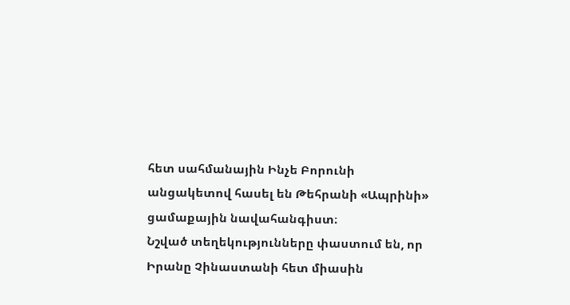հետ սահմանային Ինչե Բորունի անցակետով հասել են Թեհրանի «Ապրինի» ցամաքային նավահանգիստ։
Նշված տեղեկությունները փաստում են, որ Իրանը Չինաստանի հետ միասին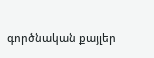գործնական քայլեր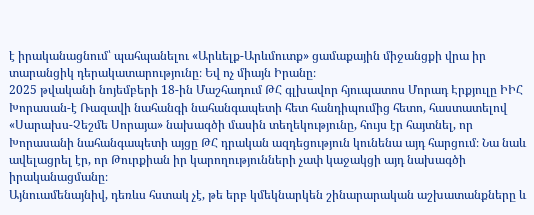է իրականացնում՝ պահպանելու «Արևելք-Արևմուտք» ցամաքային միջանցքի վրա իր տարանցիկ դերակատարությունը։ Եվ ոչ միայն Իրանը։
2025 թվականի նոյեմբերի 18-ին Մաշհադում ԹՀ գլխավոր հյուպատոս Մորադ Էրքյուլը ԻԻՀ Խորասան-է Ռազավի նահանգի նահանգապետի հետ հանդիպումից հետո, հաստատելով «Սարախս-Չեշմե Սորայա» նախագծի մասին տեղեկությունը, հույս էր հայտնել, որ Խորասանի նահանգապետի այցը ԹՀ դրական ազդեցություն կունենա այդ հարցում։ Նա նաև ավելացրել էր, որ Թուրքիան իր կարողությունների չափ կաջակցի այդ նախագծի իրականացմանը։
Այնուամենայնիվ, դեռևս հստակ չէ, թե երբ կմեկնարկեն շինարարական աշխատանքները և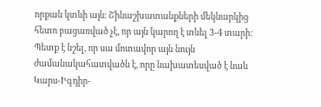որքան կտևի այն։ Շինաշխատանքների մեկնարկից հետո բացառված չէ, որ այն կարող է տևել 3-4 տարի։ Պետք է նշել, որ սա մոտավոր այն նույն ժամանակահատվածն է, որը նախատեսված է նաև Կարս-Իգդիր-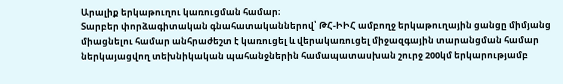Արալիք երկաթուղու կառուցման համար։
Տարբեր փորձագիտական գնահատականներով՝ ԹՀ-ԻԻՀ ամբողջ երկաթուղային ցանցը միմյանց միացնելու համար անհրաժեշտ է կառուցել և վերակառուցել միջազգային տարանցման համար ներկայացվող տեխնիկական պահանջներին համապատասխան շուրջ 200կմ երկարությամբ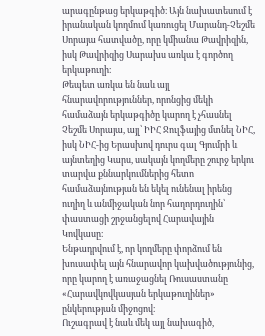արագընթաց երկաթգիծ։ Այն նախատեսում է իրանական կողմում կառուցել Մարանդ-Չեշմե Սորայա հատվածը, որը կմիանա Թավրիզին, իսկ Թավրիզից Սարախս առկա է գործող երկաթուղի։
Թեպետ առկա են նաև այլ հնարավորություններ, որոնցից մեկի համաձայն երկաթգիծը կարող է չհասնել Չեշմե Սորայա, այլ՝ ԻԻՀ Ջուլֆայից մտնել ՆԻՀ, իսկ ՆԻՀ-ից Երասխով դուրս գալ Գյումրի և այնտեղից Կարս, սակայն կողմերը շուրջ երկու տարվա քննարկումներից հետո համաձայնության են եկել ունենալ իրենց ուղիղ և անմիջական նոր հաղորդուղին՝ փաստացի շրջանցելով Հարավային Կովկասը։
Ենթադրվում է, որ կողմերը փորձում են խուսափել այն հնարավոր կախվածությունից, որը կարող է առաջացնել Ռուսաստանը «Հարավկովկասյան երկաթուղիներ» ընկերության միջոցով։
Ուշագրավ է նաև մեկ այլ նախագիծ,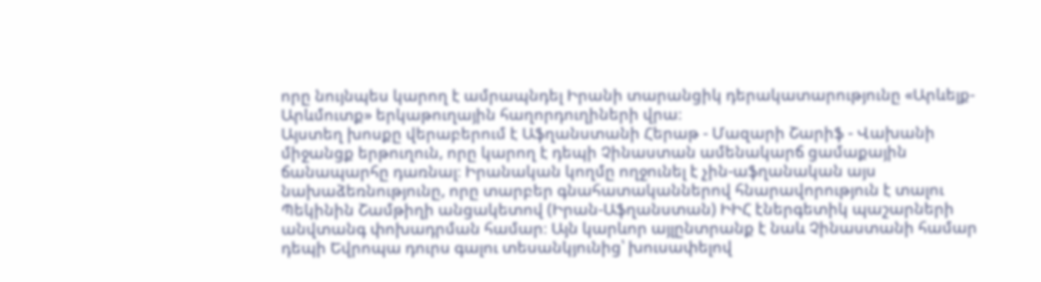որը նույնպես կարող է ամրապնդել Իրանի տարանցիկ դերակատարությունը «Արևելք-Արևմուտք» երկաթուղային հաղորդուղիների վրա։
Այստեղ խոսքը վերաբերում է Աֆղանստանի Հերաթ - Մազարի Շարիֆ - Վախանի միջանցք երթուղուն, որը կարող է դեպի Չինաստան ամենակարճ ցամաքային ճանապարհը դառնալ։ Իրանական կողմը ողջունել է չին-աֆղանական այս նախաձեռնությունը, որը տարբեր գնահատականներով հնարավորություն է տալու Պեկինին Շամթիղի անցակետով (Իրան-Աֆղանստան) ԻԻՀ էներգետիկ պաշարների անվտանգ փոխադրման համար։ Այն կարևոր այլընտրանք է նաև Չինաստանի համար դեպի Եվրոպա դուրս գալու տեսանկյունից՝ խուսափելով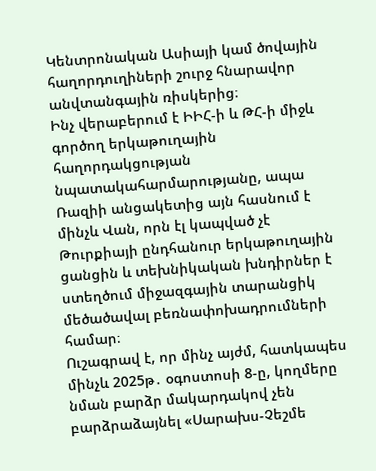Կենտրոնական Ասիայի կամ ծովային հաղորդուղիների շուրջ հնարավոր անվտանգային ռիսկերից։
Ինչ վերաբերում է ԻԻՀ-ի և ԹՀ-ի միջև գործող երկաթուղային հաղորդակցության նպատակահարմարությանը, ապա Ռազիի անցակետից այն հասնում է մինչև Վան, որն էլ կապված չէ Թուրքիայի ընդհանուր երկաթուղային ցանցին և տեխնիկական խնդիրներ է ստեղծում միջազգային տարանցիկ մեծածավալ բեռնափոխադրումների համար։
Ուշագրավ է, որ մինչ այժմ, հատկապես մինչև 2025թ․ օգոստոսի 8-ը, կողմերը նման բարձր մակարդակով չեն բարձրաձայնել «Սարախս-Չեշմե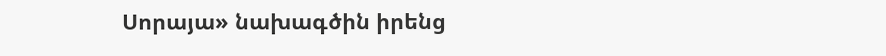Սորայա» նախագծին իրենց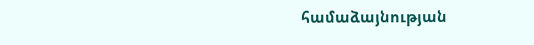համաձայնության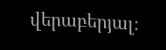վերաբերյալ։